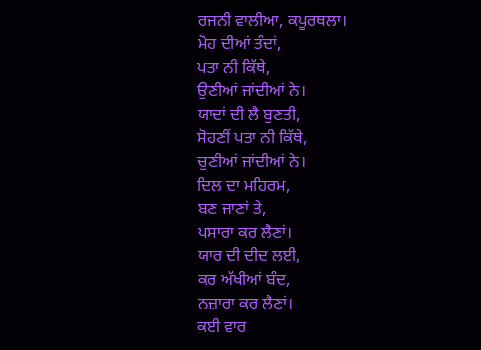ਰਜਨੀ ਵਾਲੀਆ, ਕਪੂਰਥਲਾ।
ਮੋਹ ਦੀਆਂ ਤੰਦਾਂ,
ਪਤਾ ਨੀ ਕਿੱਥੇ,
ਉਣੀਆਂ ਜਾਂਦੀਆਂ ਨੇ।
ਯਾਦਾਂ ਦੀ ਲੈ ਬੁਣਤੀ,
ਸੋਹਣੀਂ ਪਤਾ ਨੀ ਕਿੱਥੇ,
ਚੁਣੀਆਂ ਜਾਂਦੀਆਂ ਨੇ।
ਦਿਲ ਦਾ ਮਹਿਰਮ,
ਬਣ ਜਾਣਾਂ ਤੇ,
ਪਸਾਰਾ ਕਰ ਲੈਣਾਂ।
ਯਾਰ ਦੀ ਦੀਦ ਲਈ,
ਕਰ ਅੱਖੀਆਂ ਬੰਦ,
ਨਜ਼ਾਰਾ ਕਰ ਲੈਣਾਂ।
ਕਈ ਵਾਰ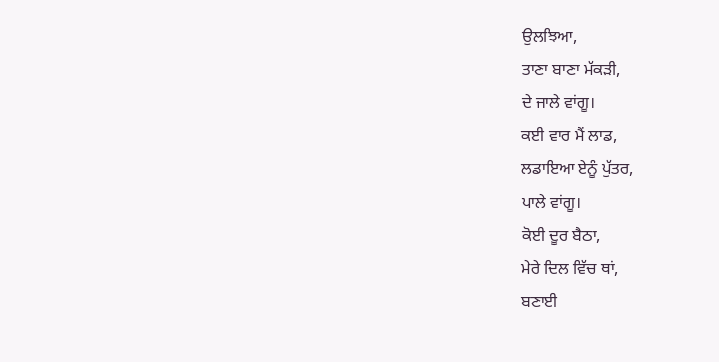ਉਲਝਿਆ,
ਤਾਣਾ ਬਾਣਾ ਮੱਕੜੀ,
ਦੇ ਜਾਲੇ ਵਾਂਗੂ।
ਕਈ ਵਾਰ ਮੈਂ ਲਾਡ,
ਲਡਾਇਆ ਏਨੂੰ ਪੁੱਤਰ,
ਪਾਲੇ ਵਾਂਗੂ।
ਕੋਈ ਦੂਰ ਬੈਠਾ,
ਮੇਰੇ ਦਿਲ ਵਿੱਚ ਥਾਂ,
ਬਣਾਈ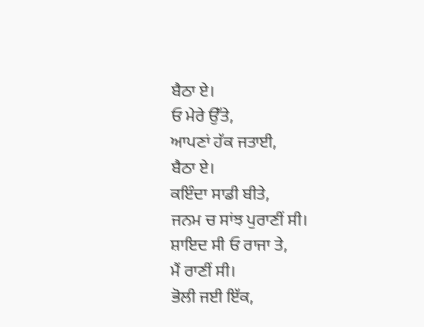ਬੈਠਾ ਏ।
ਓ ਮੇਰੇ ਉੱਤੇ,
ਆਪਣਾਂ ਹੱਕ ਜਤਾਈ,
ਬੈਠਾ ਏ।
ਕਇੰਦਾ ਸਾਡੀ ਬੀਤੇ,
ਜਨਮ ਚ ਸਾਂਝ ਪੁਰਾਣੀਂ ਸੀ।
ਸ਼ਾਇਦ ਸੀ ਓ ਰਾਜਾ ਤੇ,
ਮੈਂ ਰਾਣੀਂ ਸੀ।
ਭੋਲੀ ਜਈ ਇੱਕ,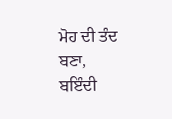ਮੋਹ ਦੀ ਤੰਦ ਬਣਾ,
ਬਇੰਦੀ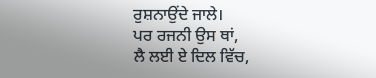ਰੁਸ਼ਨਾਉਂਦੇ ਜਾਲੇ।
ਪਰ ਰਜਨੀ ਉਸ ਥਾਂ,
ਲੈ ਲਈ ਏ ਦਿਲ ਵਿੱਚ,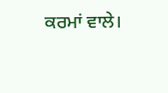ਕਰਮਾਂ ਵਾਲੇ।